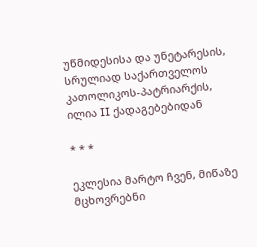უწმიდესისა და უნეტარესის,
სრულიად საქართველოს კათოლიკოს-პატრიარქის,
ილია II ქადაგებებიდან

* * *

ეკლესია მარტო ჩვენ, მიწაზე მცხოვრებნი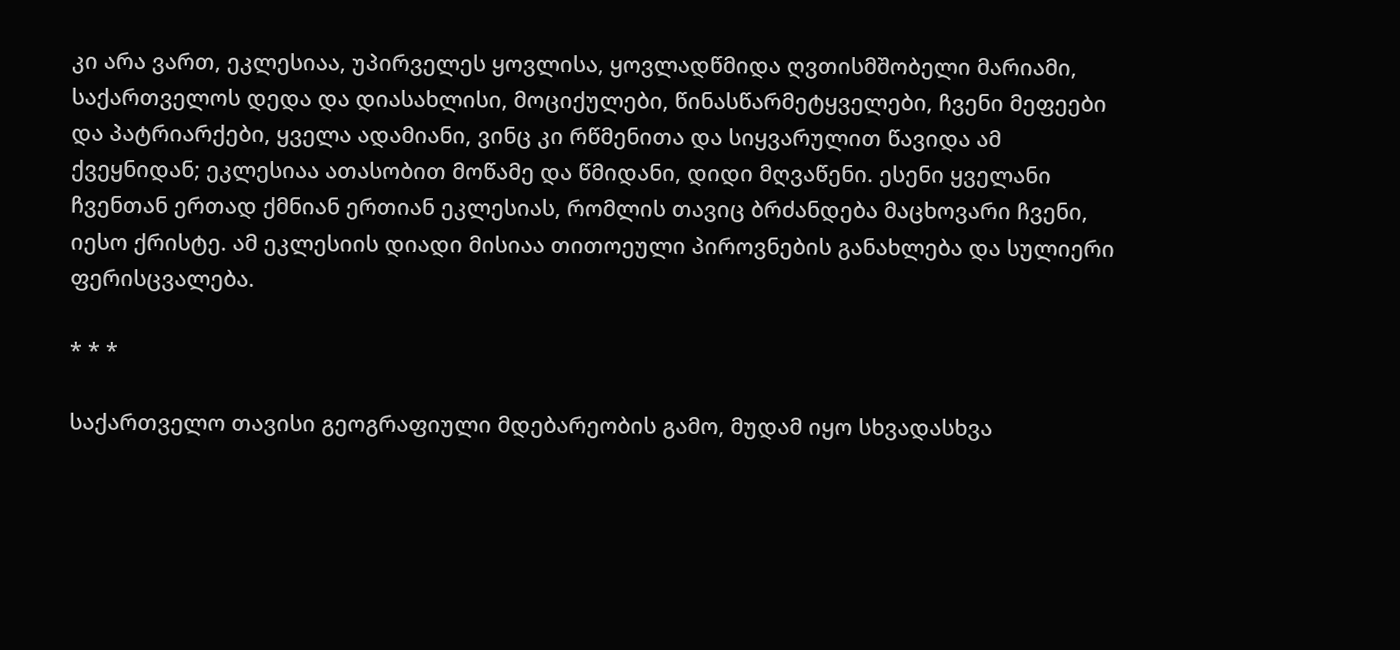კი არა ვართ, ეკლესიაა, უპირველეს ყოვლისა, ყოვლადწმიდა ღვთისმშობელი მარიამი, საქართველოს დედა და დიასახლისი, მოციქულები, წინასწარმეტყველები, ჩვენი მეფეები და პატრიარქები, ყველა ადამიანი, ვინც კი რწმენითა და სიყვარულით წავიდა ამ ქვეყნიდან; ეკლესიაა ათასობით მოწამე და წმიდანი, დიდი მღვაწენი. ესენი ყველანი ჩვენთან ერთად ქმნიან ერთიან ეკლესიას, რომლის თავიც ბრძანდება მაცხოვარი ჩვენი, იესო ქრისტე. ამ ეკლესიის დიადი მისიაა თითოეული პიროვნების განახლება და სულიერი ფერისცვალება.

* * *

საქართველო თავისი გეოგრაფიული მდებარეობის გამო, მუდამ იყო სხვადასხვა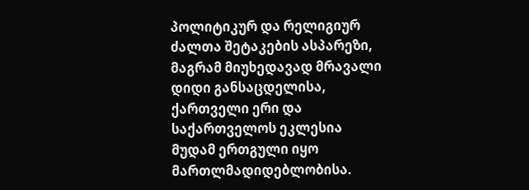პოლიტიკურ და რელიგიურ ძალთა შეტაკების ასპარეზი, მაგრამ მიუხედავად მრავალი დიდი განსაცდელისა, ქართველი ერი და საქართველოს ეკლესია მუდამ ერთგული იყო მართლმადიდებლობისა.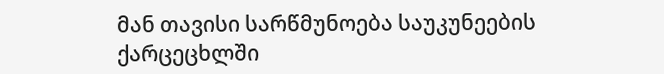მან თავისი სარწმუნოება საუკუნეების ქარცეცხლში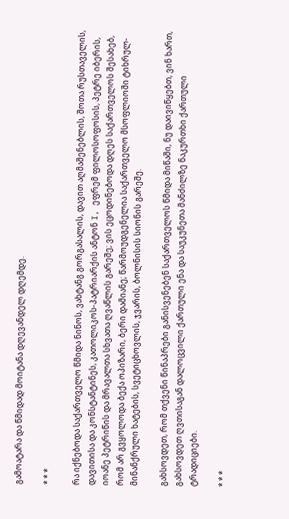გამოატარა და წმიდად მოიტანა დღევანდელ დღემდე.

* * *

რა იქნებოდა საქართველო წმიდა ნინოს, ვახტანგ გორგასალის, დავით აღმაშენებლის, შოთა რუსთაველის, დავითისა და კონსტანტინეს, კათოლიკოს-პატრიარქის ანტონ I, ეფრემ ფილოსოფოსის, პეტრე იბერის, იოანე პეტრიწის და მრავალთა სხვათა ღვაწლის გარეშე; ვის ეცოდინებოდა დღეს საქართველოს შესახებ, რომ არ გვყოლოდა ბექა ოპიზარი, ბერი დამიანე; წარმოუდგენელია საქართველო მსოფლიოში ტიხრულ-მინანქრული ხატების, სვეტიცხოვლის, ჯვარის, ბოლნისის სიონის გარეშე.

გახსოვდეთ, რომ თქვენი წინაპრები განისვენებენ საქართველოს წმიდა მიწაში, ნუ დაივიწყებთ, ვინ ხართ, გახსოვდეთ ღვთისაგან დალოცვილი ქართული ენა და საუკუნეთა მანძილზე ნაკურთხი ქართული ტრადიციები.

* * *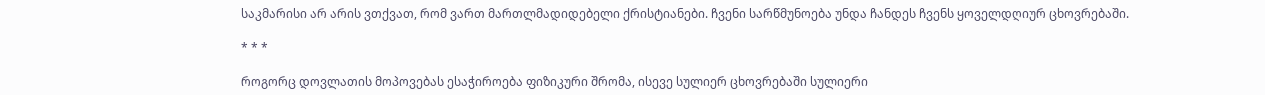საკმარისი არ არის ვთქვათ, რომ ვართ მართლმადიდებელი ქრისტიანები. ჩვენი სარწმუნოება უნდა ჩანდეს ჩვენს ყოველდღიურ ცხოვრებაში.

* * *

როგორც დოვლათის მოპოვებას ესაჭიროება ფიზიკური შრომა, ისევე სულიერ ცხოვრებაში სულიერი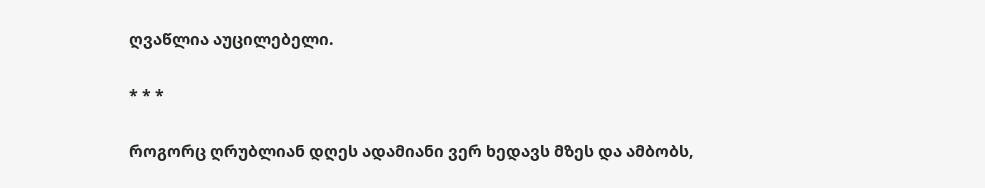ღვაწლია აუცილებელი.

* * *

როგორც ღრუბლიან დღეს ადამიანი ვერ ხედავს მზეს და ამბობს,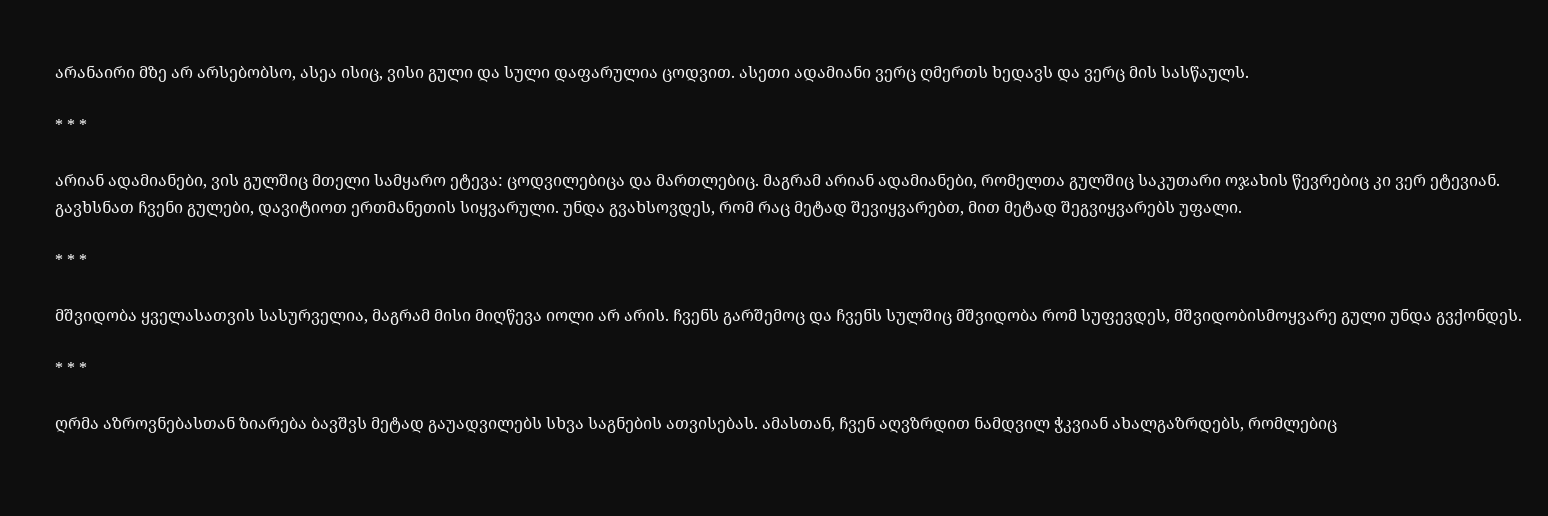არანაირი მზე არ არსებობსო, ასეა ისიც, ვისი გული და სული დაფარულია ცოდვით. ასეთი ადამიანი ვერც ღმერთს ხედავს და ვერც მის სასწაულს.

* * *

არიან ადამიანები, ვის გულშიც მთელი სამყარო ეტევა: ცოდვილებიცა და მართლებიც. მაგრამ არიან ადამიანები, რომელთა გულშიც საკუთარი ოჯახის წევრებიც კი ვერ ეტევიან. გავხსნათ ჩვენი გულები, დავიტიოთ ერთმანეთის სიყვარული. უნდა გვახსოვდეს, რომ რაც მეტად შევიყვარებთ, მით მეტად შეგვიყვარებს უფალი.

* * *

მშვიდობა ყველასათვის სასურველია, მაგრამ მისი მიღწევა იოლი არ არის. ჩვენს გარშემოც და ჩვენს სულშიც მშვიდობა რომ სუფევდეს, მშვიდობისმოყვარე გული უნდა გვქონდეს.

* * *

ღრმა აზროვნებასთან ზიარება ბავშვს მეტად გაუადვილებს სხვა საგნების ათვისებას. ამასთან, ჩვენ აღვზრდით ნამდვილ ჭკვიან ახალგაზრდებს, რომლებიც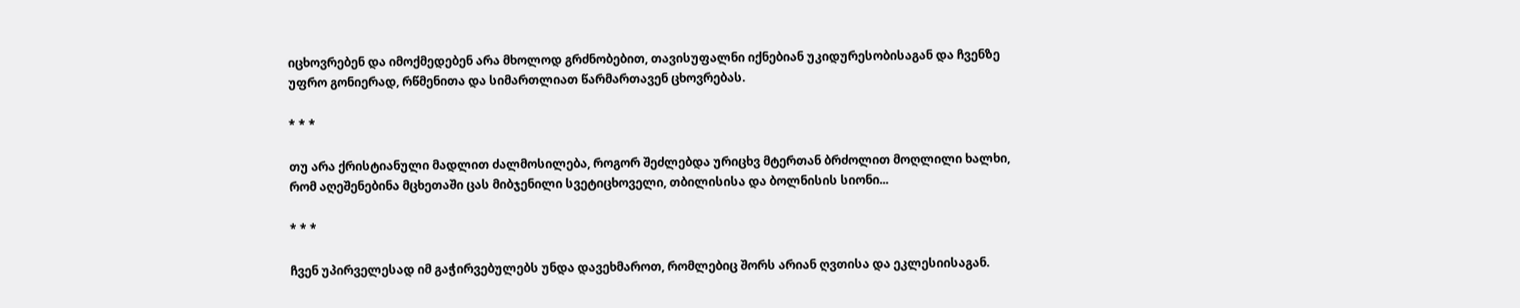იცხოვრებენ და იმოქმედებენ არა მხოლოდ გრძნობებით, თავისუფალნი იქნებიან უკიდურესობისაგან და ჩვენზე უფრო გონიერად, რწმენითა და სიმართლიათ წარმართავენ ცხოვრებას.

* * *

თუ არა ქრისტიანული მადლით ძალმოსილება, როგორ შეძლებდა ურიცხვ მტერთან ბრძოლით მოღლილი ხალხი, რომ აღეშენებინა მცხეთაში ცას მიბჯენილი სვეტიცხოველი, თბილისისა და ბოლნისის სიონი...

* * *

ჩვენ უპირველესად იმ გაჭირვებულებს უნდა დავეხმაროთ, რომლებიც შორს არიან ღვთისა და ეკლესიისაგან.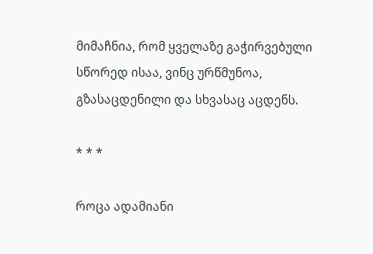მიმაჩნია, რომ ყველაზე გაჭირვებული სწორედ ისაა, ვინც ურწმუნოა, გზასაცდენილი და სხვასაც აცდენს.

* * *

როცა ადამიანი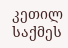კეთილ საქმეს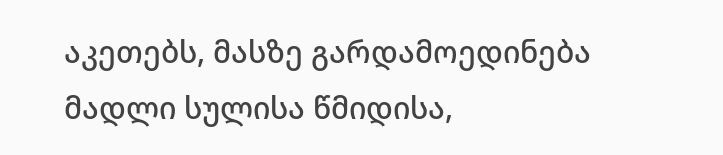აკეთებს, მასზე გარდამოედინება მადლი სულისა წმიდისა,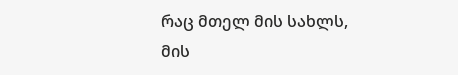რაც მთელ მის სახლს, მის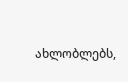ახლობლებს,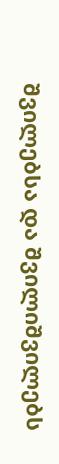შვილებსა და შვილიშვილებს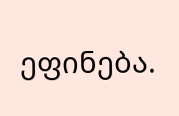ეფინება.